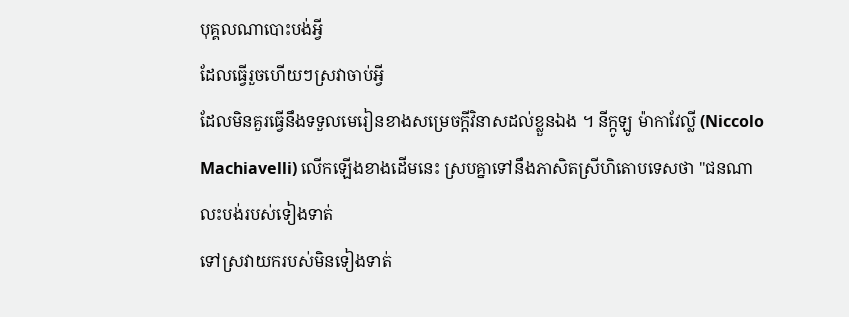បុគ្គលណាបោះបង់អ្វី
ដែលធ្វើរួចហើយៗស្រវាចាប់អ្វី
ដែលមិនគួរធ្វើនឹងទទួលមេរៀនខាងសម្រេចក្តីវិនាសដល់ខ្លួនឯង ។ នីក្កូឡូ ម៉ាកាវែល្លី (Niccolo Machiavelli) លើកឡើងខាងដើមនេះ ស្របគ្នាទៅនឹងភាសិតស្រីហិតោបទេសថា "ជនណាលះបង់របស់ទៀងទាត់
ទៅស្រវាយករបស់មិនទៀងទាត់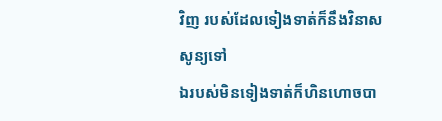វិញ របស់ដែលទៀងទាត់ក៏នឹងវិនាសសូន្យទៅ
ឯរបស់មិនទៀងទាត់ក៏ហិនហោចបា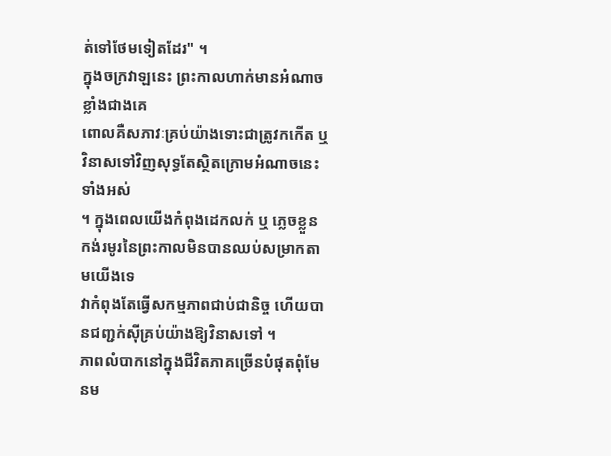ត់ទៅថែមទៀតដែរ" ។
ក្នុងចក្រវាឡនេះ ព្រះកាលហាក់មានអំណាចខ្លាំងជាងគេ
ពោលគឺសភាវៈគ្រប់យ៉ាងទោះជាត្រូវកកើត ឬ វិនាសទៅវិញសុទ្ធតែស្ថិតក្រោមអំណាចនេះទាំងអស់
។ ក្នុងពេលយើងកំពុងដេកលក់ ឬ ភ្លេចខ្លួន កង់រមូរនៃព្រះកាលមិនបានឈប់សម្រាកតាមយើងទេ
វាកំពុងតែធ្វើសកម្មភាពជាប់ជានិច្ច ហើយបានជញ្ជក់ស៊ីគ្រប់យ៉ាងឱ្យវិនាសទៅ ។
ភាពលំបាកនៅក្នុងជីវិតភាគច្រើនបំផុតពុំមែនម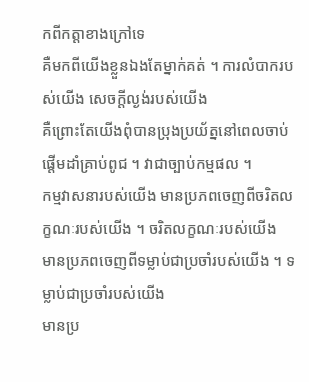កពីកត្តាខាងក្រៅទេ
គឺមកពីយើងខ្លួនឯងតែម្នាក់គត់ ។ ការលំបាករបស់យើង សេចក្តីល្ងង់របស់យើង
គឺព្រោះតែយើងពុំបានប្រុងប្រយ័ត្ននៅពេលចាប់ផ្តើមដាំគ្រាប់ពូជ ។ វាជាច្បាប់កម្មផល ។
កម្មវាសនារបស់យើង មានប្រភពចេញពីចរិតលក្ខណៈរបស់យើង ។ ចរិតលក្ខណៈរបស់យើង
មានប្រភពចេញពីទម្លាប់ជាប្រចាំរបស់យើង ។ ទម្លាប់ជាប្រចាំរបស់យើង
មានប្រ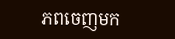ភពចេញមក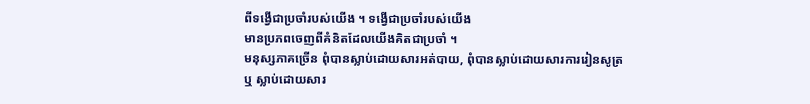ពីទង្វើជាប្រចាំរបស់យើង ។ ទង្វើជាប្រចាំរបស់យើង
មានប្រភពចេញពីគំនិតដែលយើងគិតជាប្រចាំ ។
មនុស្សភាគច្រើន ពុំបានស្លាប់ដោយសារអត់បាយ, ពុំបានស្លាប់ដោយសារការរៀនសូត្រ
ឬ ស្លាប់ដោយសារ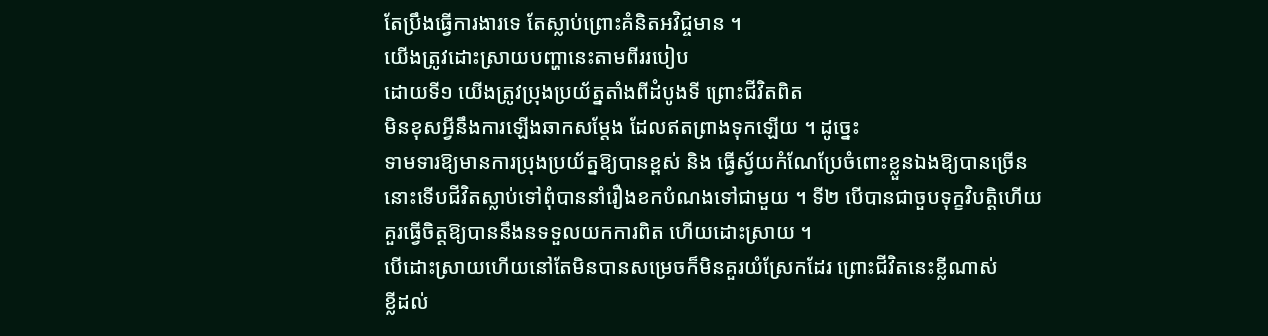តែប្រឹងធ្វើការងារទេ តែស្លាប់ព្រោះគំនិតអវិជ្ចមាន ។
យើងត្រូវដោះស្រាយបញ្ហានេះតាមពីររបៀប
ដោយទី១ យើងត្រូវប្រុងប្រយ័ត្នតាំងពីដំបូងទី ព្រោះជីវិតពិត
មិនខុសអ្វីនឹងការឡើងឆាកសម្តែង ដែលឥតព្រាងទុកឡើយ ។ ដូច្នេះ
ទាមទារឱ្យមានការប្រុងប្រយ័ត្នឱ្យបានខ្ពស់ និង ធ្វើស្វ័យកំណែប្រែចំពោះខ្លួនឯងឱ្យបានច្រើន
នោះទើបជីវិតស្លាប់ទៅពុំបាននាំរឿងខកបំណងទៅជាមួយ ។ ទី២ បើបានជាចួបទុក្ខវិបត្តិហើយ
គួរធ្វើចិត្តឱ្យបាននឹងនទទួលយកការពិត ហើយដោះស្រាយ ។
បើដោះស្រាយហើយនៅតែមិនបានសម្រេចក៏មិនគួរយំស្រែកដែរ ព្រោះជីវិតនេះខ្លីណាស់
ខ្លីដល់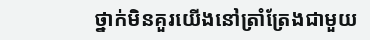ថ្នាក់មិនគួរយើងនៅត្រាំត្រែងជាមួយ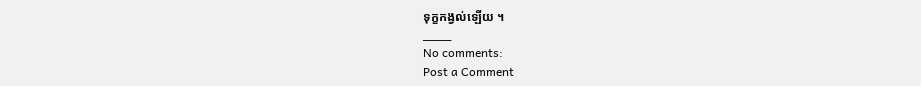ទុក្ខកង្វល់ឡើយ ។
____
No comments:
Post a Comment